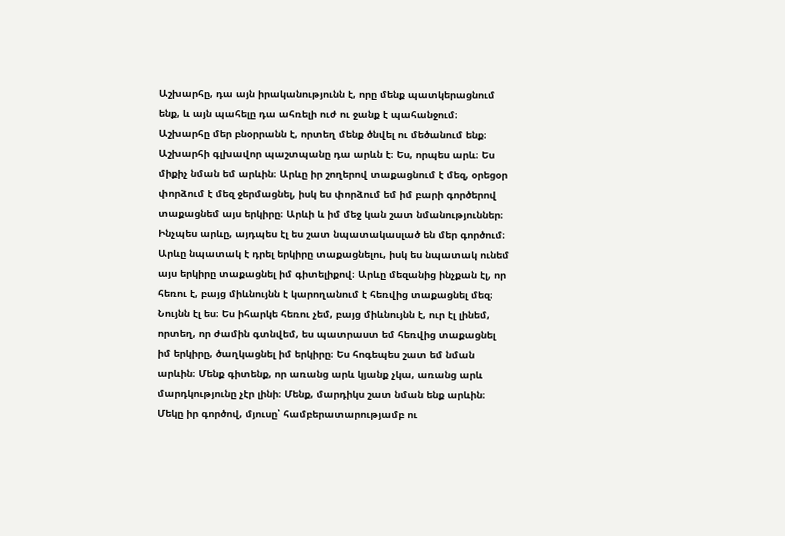Աշխարհը, դա այն իրականությունն է, որը մենք պատկերացնում ենք, և այն պահելը դա ահռելի ուժ ու ջանք է պահանջում։ Աշխարհը մեր բնօրրանն է, որտեղ մենք ծնվել ու մեծանում ենք։ Աշխարհի գլխավոր պաշտպանը դա արևն է։ Ես, որպես արև։ Ես միքիչ նման եմ արևին։ Արևը իր շողերով տաքացնում է մեզ, օրեցօր փորձում է մեզ ջերմացնել, իսկ ես փորձում եմ իմ բարի գործերով տաքացնեմ այս երկիրը։ Արևի և իմ մեջ կան շատ նմանություններ։ Ինչպես արևը, այդպես էլ ես շատ նպատակասլած են մեր գործում։ Արևը նպատակ է դրել երկիրը տաքացնելու, իսկ ես նպատակ ունեմ այս երկիրը տաքացնել իմ գիտելիքով։ Արևը մեզանից ինչքան էլ, որ հեռու է, բայց միևնույնն է կարողանում է հեռվից տաքացնել մեզ։ Նույնն էլ ես։ Ես իհարկե հեռու չեմ, բայց միևնույնն է, ուր էլ լինեմ, որտեղ, որ ժամին գտնվեմ, ես պատրաստ եմ հեռվից տաքացնել իմ երկիրը, ծաղկացնել իմ երկիրը։ Ես հոգեպես շատ եմ նման արևին։ Մենք գիտենք, որ առանց արև կյանք չկա, առանց արև մարդկությունը չէր լինի։ Մենք, մարդիկս շատ նման ենք արևին։ Մեկը իր գործով, մյուսը՝ համբերատարությամբ ու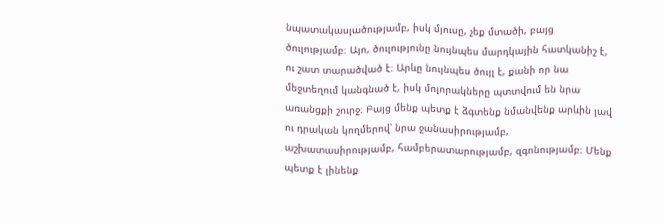նպատակասլածությամբ, իսկ մյուսը, չեք մտածի, բայց ծուլությամբ։ Այո, ծուլությունը նույնպես մարդկային հատկանիշ է, ու շատ տարածված է։ Արևը նույնպես ծույլ է, քանի որ նա մեջտեղում կանգնած է, իսկ մոլորակները պտտվում են նրա առանցքի շուրջ։ Բայց մենք պետք է ձգտենք նմանվենք արևին լավ ու դրական կողմերով՝ նրա ջանասիրությամբ, աշխատասիրությամբ, համբերատարությամբ, զգոնությամբ։ Մենք պետք է լինենք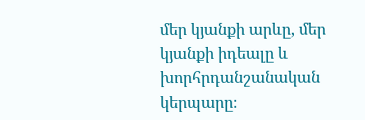մեր կյանքի արևը, մեր կյանքի իդեալը և խորհրդանշանական կերպարը։